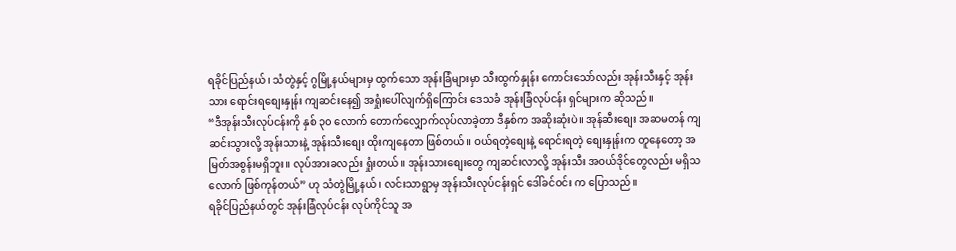ရခိုင်ပြည်နယ်၊ သံတွဲနှင့် ဂွမြို့နယ်များမှ ထွက်သော အုန်းခြံများမှာ သီးထွက်နှုန်း ကောင်းသော်လည်း အုန်းသီးနှင့် အုန်းသား ရောင်းရစျေးနှုန်း ကျဆင်းနေ၍ အရှုံးပေါ်လျက်ရှိကြောင်း ဒေသခံ အုန်းခြံလုပ်ငန်း ရှင်များက ဆိုသည်။
“ဒီအုန်းသီးလုပ်ငန်းကို နှစ် ၃၀ လောက် တောက်လျှောက်လုပ်လာခဲ့တာ ဒီနှစ်က အဆိုးဆုံးပဲ။ အုန်ဆီးစျေး အဆမတန် ကျဆင်းသွားလို့ အုန်းသားနဲ့ အုန်းသီးစျေး ထိုးကျနေတာ ဖြစ်တယ်။ ဝယ်ရတဲ့စျေးနဲ့ ရောင်းရတဲ့ စျေးနှုန်းက တူနေတော့ အမြတ်အစွန်းမရှိဘူး။ လုပ်အားခလည်း ရှုံးတယ်။ အုန်းသားစျေးတွေ ကျဆင်းလာလို့ အုန်းသီး အဝယ်ဒိုင်တွေလည်း မရှိသလောက် ဖြစ်ကုန်တယ်” ဟု သံတွဲမြို့နယ်၊ လင်းသာရွာမှ အုန်းသီးလုပ်ငန်းရှင် ဒေါ်ခင်ဝင်း က ပြောသည်။
ရခိုင်ပြည်နယ်တွင် အုန်းခြံလုပ်ငန်း လုပ်ကိုင်သူ အ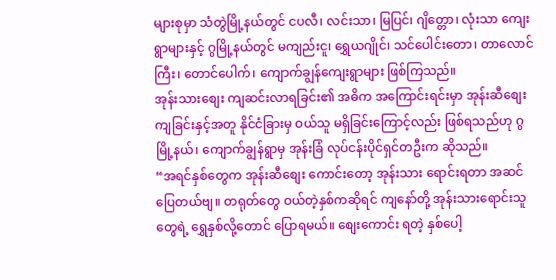များစုမှာ သံတွဲမြို့နယ်တွင် ငပလီ၊ လင်းသာ၊ မြပြင်၊ ဂျိတ္တော၊ လုံးသာ ကျေးရွာများနှင့် ဂွမြို့နယ်တွင် မကျည်းငူ၊ ရွှေယဂျိုင်၊ သင်ပေါင်းတော၊ တာလောင်ကြီး၊ တောင်ပေါက်၊ ကျောက်ချွန်ကျေးရွာများ ဖြစ်ကြသည်။
အုန်းသားစျေး ကျဆင်းလာရခြင်း၏ အဓိက အကြောင်းရင်းမှာ အုန်းဆီစျေး ကျခြင်းနှင့်အတူ နိုင်ငံခြားမှ ဝယ်သူ မရှိခြင်းကြောင့်လည်း ဖြစ်ရသည်ဟု ဂွမြို့နယ်၊ ကျောက်ချွန်ရွာမှ အုန်းခြံ လုပ်ငန်းပိုင်ရှင်တဦးက ဆိုသည်။
“အရင်နှစ်တွေက အုန်းဆီစျေး ကောင်းတော့ အုန်းသား ရောင်းရတာ အဆင်ပြေတယ်ဗျ။ တရုတ်တွေ ဝယ်တဲ့နှစ်ကဆိုရင် ကျနော်တို့ အုန်းသားရောင်းသူတွေရဲ့ ရွှေနှစ်လို့တောင် ပြောရမယ်။ စျေးကောင်း ရတဲ့ နှစ်ပေါ့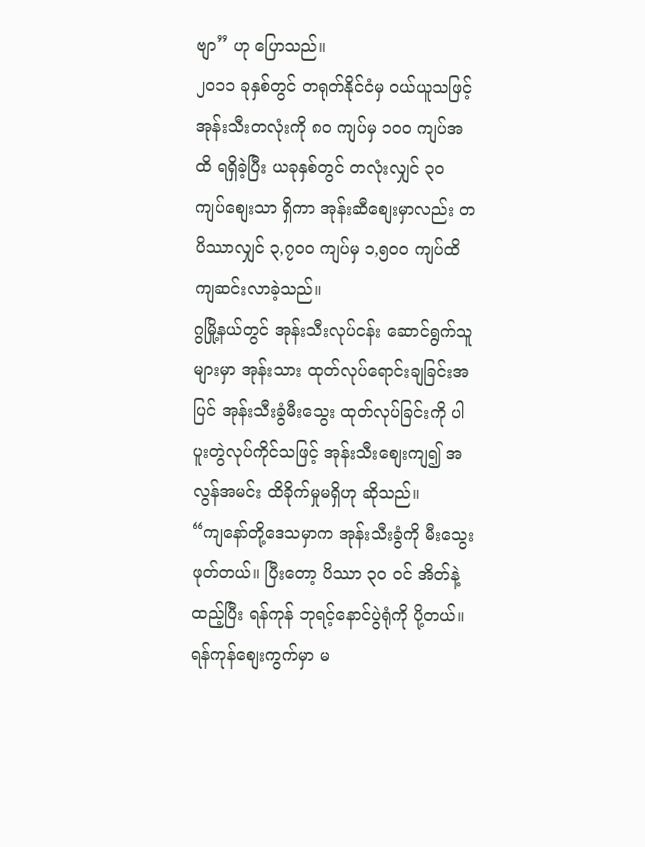ဗျာ” ဟု ပြောသည်။
၂၀၁၁ ခုနှစ်တွင် တရုတ်နိုင်ငံမှ ဝယ်ယူသဖြင့် အုန်းသီးတလုံးကို ၈၀ ကျပ်မှ ၁၀၀ ကျပ်အထိ ရရှိခဲ့ပြီး ယခုနှစ်တွင် တလုံးလျှင် ၃၀ ကျပ်စျေးသာ ရှိကာ အုန်းဆီစျေးမှာလည်း တပိဿာလျှင် ၃,၇၀၀ ကျပ်မှ ၁,၅၀၀ ကျပ်ထိ ကျဆင်းလာခဲ့သည်။
ဂွမြို့နယ်တွင် အုန်းသီးလုပ်ငန်း ဆောင်ရွက်သူများမှာ အုန်းသား ထုတ်လုပ်ရောင်းချခြင်းအပြင် အုန်းသီးခွံမီးသွေး ထုတ်လုပ်ခြင်းကို ပါပူးတွဲလုပ်ကိုင်သဖြင့် အုန်းသီးစျေးကျ၍ အလွန်အမင်း ထိခိုက်မှုမရှိဟု ဆိုသည်။
“ကျနော်တို့ဒေသမှာက အုန်းသီးခွံကို မီးသွေးဖုတ်တယ်။ ပြီးတော့ ပိဿာ ၃၀ ဝင် အိတ်နဲ့ ထည့်ပြီး ရန်ကုန် ဘုရင့်နောင်ပွဲရုံကို ပို့တယ်။ ရန်ကုန်စျေးကွက်မှာ မ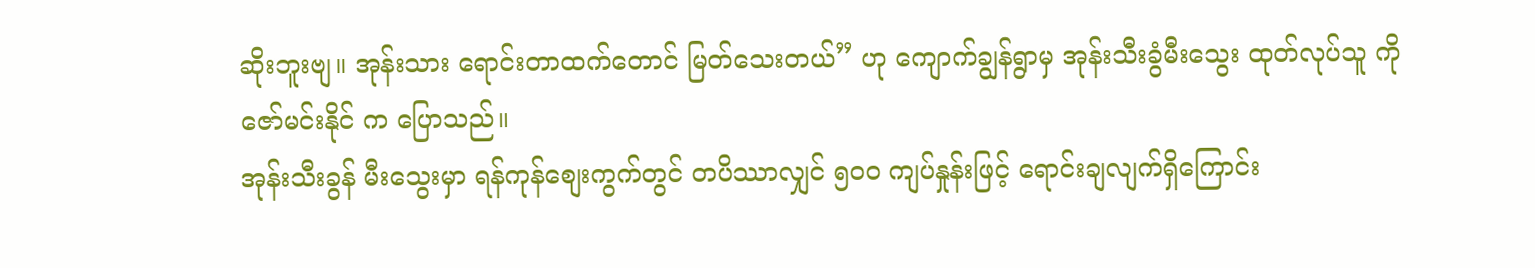ဆိုးဘူးဗျ။ အုန်းသား ရောင်းတာထက်တောင် မြတ်သေးတယ်” ဟု ကျောက်ချွန်ရွာမှ အုန်းသီးခွံမီးသွေး ထုတ်လုပ်သူ ကိုဇော်မင်းနိုင် က ပြောသည်။
အုန်းသီးခွန် မီးသွေးမှာ ရန်ကုန်စျေးကွက်တွင် တပိဿာလျှင် ၅၀၀ ကျပ်နှုန်းဖြင့် ရောင်းချလျက်ရှိကြောင်း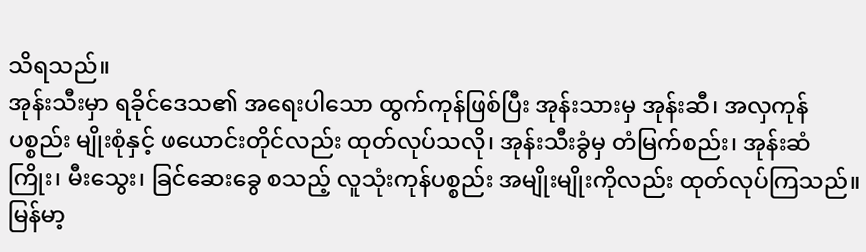သိရသည်။
အုန်းသီးမှာ ရခိုင်ဒေသ၏ အရေးပါသော ထွက်ကုန်ဖြစ်ပြီး အုန်းသားမှ အုန်းဆီ၊ အလှကုန် ပစ္စည်း မျိုးစုံနှင့် ဖယောင်းတိုင်လည်း ထုတ်လုပ်သလို၊ အုန်းသီးခွံမှ တံမြက်စည်း၊ အုန်းဆံကြိုး၊ မီးသွေး၊ ခြင်ဆေးခွေ စသည့် လူသုံးကုန်ပစ္စည်း အမျိုးမျိုးကိုလည်း ထုတ်လုပ်ကြသည်။
မြန်မာ့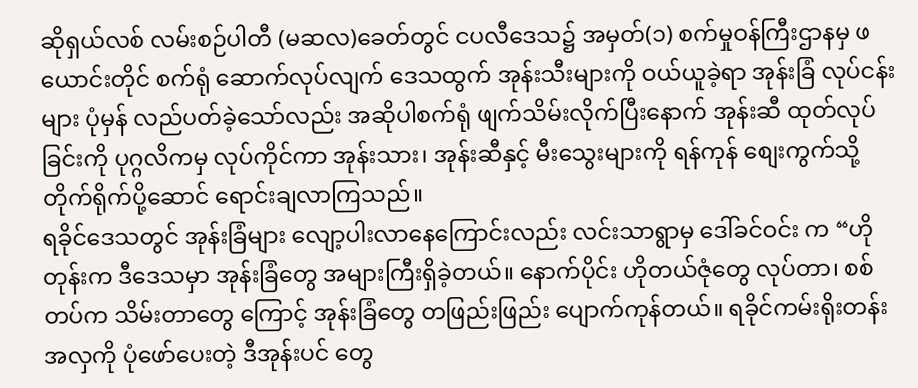ဆိုရှယ်လစ် လမ်းစဉ်ပါတီ (မဆလ)ခေတ်တွင် ငပလီဒေသ၌ အမှတ်(၁) စက်မှုဝန်ကြီးဌာနမှ ဖယောင်းတိုင် စက်ရုံ ဆောက်လုပ်လျက် ဒေသထွက် အုန်းသီးများကို ဝယ်ယူခဲ့ရာ အုန်းခြံ လုပ်ငန်းများ ပုံမှန် လည်ပတ်ခဲ့သော်လည်း အဆိုပါစက်ရုံ ဖျက်သိမ်းလိုက်ပြီးနောက် အုန်းဆီ ထုတ်လုပ်ခြင်းကို ပုဂ္ဂလိကမှ လုပ်ကိုင်ကာ အုန်းသား၊ အုန်းဆီနှင့် မီးသွေးများကို ရန်ကုန် စျေးကွက်သို့ တိုက်ရိုက်ပို့ဆောင် ရောင်းချလာကြသည်။
ရခိုင်ဒေသတွင် အုန်းခြံများ လျော့ပါးလာနေကြောင်းလည်း လင်းသာရွာမှ ဒေါ်ခင်ဝင်း က “ဟိုတုန်းက ဒီဒေသမှာ အုန်းခြံတွေ အများကြီးရှိခဲ့တယ်။ နောက်ပိုင်း ဟိုတယ်ဇုံတွေ လုပ်တာ၊ စစ်တပ်က သိမ်းတာတွေ ကြောင့် အုန်းခြံတွေ တဖြည်းဖြည်း ပျောက်ကုန်တယ်။ ရခိုင်ကမ်းရိုးတန်း အလှကို ပုံဖော်ပေးတဲ့ ဒီအုန်းပင် တွေ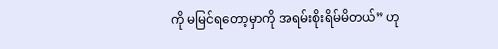ကို မမြင်ရတော့မှာကို အရမ်းစိုးရိမ်မိတယ်” ဟု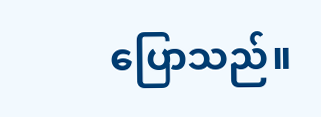ပြောသည်။